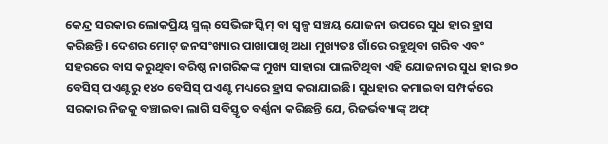କେନ୍ଦ୍ର ସରକାର ଲୋକପ୍ରିୟ ସ୍ମଲ୍ ସେଭିଙ୍ଗ ସ୍କିମ୍ ବା ସ୍ବଳ୍ପ ସଞ୍ଚୟ ଯୋଜନା ଉପରେ ସୁଧ ହାର ହ୍ରାସ କରିଛନ୍ତି। ଦେଶର ମୋଟ୍ ଜନସଂଖ୍ୟାର ପାଖାପାଖି ଅଧା ମୁଖ୍ୟତଃ ଗାଁରେ ରହୁଥିବା ଗରିବ ଏବଂ ସହରରେ ବାସ କରୁଥିବା ବରିଷ୍ଠ ନାଗରିକଙ୍କ ମୁଖ୍ୟ ସାହାରା ପାଲଟିଥିବା ଏହି ଯୋଜନାର ସୁଧ ହାର ୭୦ ବେସିସ୍ ପଏଣ୍ଟରୁ ୧୪୦ ବେସିସ୍ ପଏଣ୍ଟ ମଧ୍ୟରେ ହ୍ରାସ କରାଯାଇଛି। ସୁଧହାର କମାଇବା ସମ୍ପର୍କରେ ସରକାର ନିଜକୁ ବଞ୍ଚାଇବା ଲାଗି ସବିସ୍ତୃତ ବର୍ଣ୍ଣନା କରିଛନ୍ତି ଯେ, ରିଜର୍ଭବ୍ୟାଙ୍କ୍ ଅଫ୍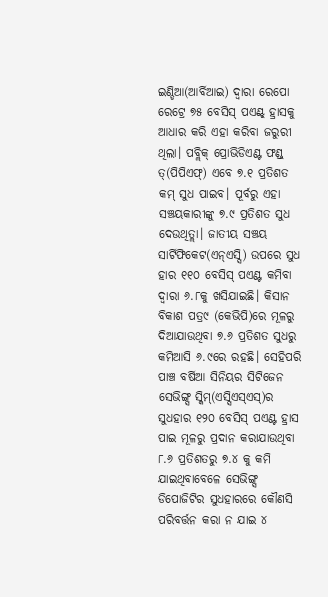ଇଣ୍ଡିଆ(ଆର୍ବିଆଇ) ଦ୍ୱାରା ରେପୋ ରେଟ୍ରେ ୭୫ ବେସିସ୍ ପଏଣ୍ଟ୍ ହ୍ରାସକୁ ଆଧାର କରି ଏହା କରିବା ଜରୁରୀ ଥିଲା। ପବ୍ଲିକ୍ ପ୍ରୋଭିଡିଏଣ୍ଟ ଫଣ୍ଡ୍ ତ୍(ପିପିଏଫ୍) ଏବେ ୭.୧ ପ୍ରତିଶତ କମ୍ ସୁଧ ପାଇବ। ପୂର୍ବରୁ ଏହା ସଞ୍ଚୟକାରୀଙ୍କୁ ୭.୯ ପ୍ରତିଶତ ସୁଧ ଦେଉଥିତ୍ଲା। ଜାତୀୟ ସଞ୍ଚୟ ସାର୍ଟିଫିକେଟ(ଏନ୍ଏସ୍ସି) ଉପରେ ସୁଧ ହାର ୧୧୦ ବେସିସ୍ ପଏଣ୍ଟ କମିବା ଦ୍ୱାରା ୬.୮କୁ ଖସିଯାଇଛି। କିସାନ ବିକାଶ ପତ୍ର୯ (କେଭିପି)ରେ ମୂଳରୁ ଦିଆଯାଉଥିବା ୭.୬ ପ୍ରତିଶତ ସୁଧରୁ କମିଆସି ୬.୯ରେ ରହଛି। ସେହିପରି ପାଞ୍ଚ ବର୍ଷିଆ ସିନିୟର ସିଟିଜେନ ସେଭିଙ୍ଗ୍ସ ସ୍କିମ୍(ଏସ୍ସିଏସ୍ଏସ୍)ର ସୁଧହାର ୧୨୦ ବେସିସ୍ ପଏଣ୍ଟ ହ୍ରାସ ପାଇ ମୂଳରୁ ପ୍ରଦାନ କରାଯାଉଥିବା ୮.୬ ପ୍ରତିଶତରୁ ୭.୪ କୁ କମି ଯାଇଥିବାବେଳେ ସେଭିଙ୍ଗ୍ସ ଡିପୋଜିଟିର ସୁଧହାରରେ କୌଣସି ପରିବର୍ତ୍ତନ କରା ନ ଯାଇ ୪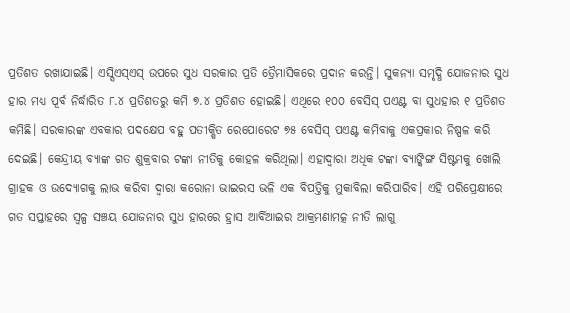ପ୍ରତିଶତ ରଖାଯାଇଛି। ଏସ୍ସିଏସ୍ଏସ୍ ଉପରେ ସୁଧ ସରକାର ପ୍ରତି ତ୍ରୈମାସିକରେ ପ୍ରଦାନ କରନ୍ତି। ସୁକନ୍ୟା ସମୃଦ୍ଧି ଯୋଜନାର ସୁଧ ହାର ମଧ୍ୟ ପୂର୍ବ ନିର୍ଦ୍ଧାରିତ ୮.୪ ପ୍ରତିଶତରୁ କମି ୭.୪ ପ୍ରତିଶତ ହୋଇଛି। ଏଥିରେ ୧୦୦ ବେସିସ୍ ପଏଣ୍ଟ ବା ସୁଧହାର ୧ ପ୍ରତିଶତ କମିଛି। ସରକାରଙ୍କ ଏବକାର ପଦକ୍ଷେପ ବହୁ ପତୀକ୍ଷିତ ରେପୋରେଟ ୭୫ ବେସିସ୍ ପଏଣ୍ଟ କମିବାକୁ ଏକପ୍ରକାର ନିଷ୍ପଳ କରି ଦେଇଛି। କେନ୍ଦ୍ରୀୟ ବ୍ୟାଙ୍କ ଗତ ଶୁକ୍ରବାର ଟଙ୍କା ନୀତିକୁ କୋହଳ କରିଥିଲା। ଏହାଦ୍ୱାରା ଅଧିକ ଟଙ୍କା ବ୍ୟାଙ୍କିଙ୍ଗ ସିଷ୍ଟମକୁ ଖୋଲି ଗ୍ରାହକ ଓ ଉଦ୍ୟୋଗକୁ ଲାଭ କରିବା ଦ୍ୱାରା କରୋନା ଭାଇରସ ଭଳି ଏକ ବିପତ୍ତିକୁ ମୁକାବିଲା କରିପାରିବ। ଏହି ପରିପ୍ରେକ୍ଷୀରେ ଗତ ସପ୍ତାହରେ ସ୍ବଳ୍ପ ସଞ୍ଚୟ ଯୋଜନାର ସୁଧ ହାରରେ ହ୍ରାସ ଆର୍ବିଆଇର ଆକ୍ରମଣାମତ୍କ ନୀତି ଲାଗୁ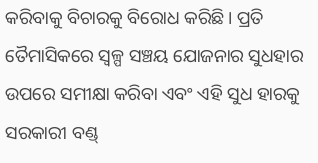କରିବାକୁ ବିଚାରକୁ ବିରୋଧ କରିଛି। ପ୍ରତି ତୈମାସିକରେ ସ୍ବଳ୍ପ ସଞ୍ଚୟ ଯୋଜନାର ସୁଧହାର ଉପରେ ସମୀକ୍ଷା କରିବା ଏବଂ ଏହି ସୁଧ ହାରକୁ ସରକାରୀ ବଣ୍ଡ୍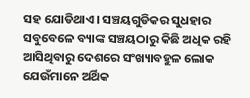ସହ ଯୋଡିଥାଏ। ସଞ୍ଚୟଗୁଡିକର ସୁଧହାର ସବୁବେଳେ ବ୍ୟାଙ୍କ ସଞ୍ଚୟଠାରୁ କିଛି ଅଧିକ ରହି ଆସିଥିବାରୁ ଦେଶରେ ସଂଖ୍ୟାବହୁଳ ଲୋକ ଯେଉଁମାନେ ଅର୍ଥିକ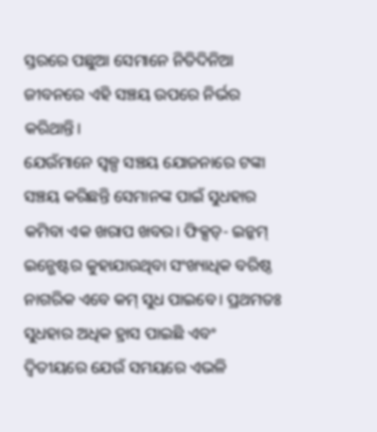ସ୍ତରରେ ପଛୁଆ ସେମାନେ ନିତିଦିନିଆ ଜୀବନରେ ଏହି ସଞ୍ଚୟ ଉପରେ ନିର୍ଭର କରିଥାନ୍ତି।
ଯେଉଁମାନେ ସ୍ବଳ୍ପ ସଞ୍ଚୟ ଯୋଜନାରେ ଟଙ୍କା ସଞ୍ଚୟ କରିଛନ୍ତି ସେମାନଙ୍କ ପାଇଁ ସୁଧହାର କମିବା ଏକ ଖରାପ ଖବର। ଫିକ୍ସଡ୍- ଇନ୍କମ୍ ଇନ୍ଭେଷ୍ଟର କୁହାଯାଉଥିବା ସଂଖ୍ୟାଧିକ ବରିଷ୍ଠ ନାଗରିକ ଏବେ କମ୍ ସୁଧ ପାଇବେ। ପ୍ରଥମତଃ ସୁଧହାର ଅଧିକ ହ୍ରାସ ପାଇଛି ଏବଂ ଦ୍ୱିତୀୟରେ ଯେଉଁ ସମୟରେ ଏଭଳି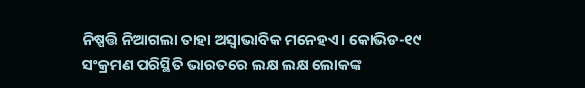ନିଷ୍ପତ୍ତି ନିଆଗଲା ତାହା ଅସ୍ବାଭାବିକ ମନେହଏ। କୋଭିଡ-୧୯ ସଂକ୍ରମଣ ପରିସ୍ଥିତି ଭାରତରେ ଲକ୍ଷ ଲକ୍ଷ ଲୋକଙ୍କ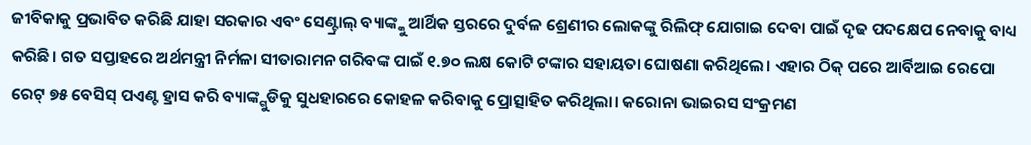ଜୀବିକାକୁ ପ୍ରଭାବିତ କରିଛି ଯାହା ସରକାର ଏବଂ ସେଣ୍ଟ୍ରାଲ୍ ବ୍ୟାଙ୍କ୍କୁ ଆର୍ଥିକ ସ୍ତରରେ ଦୁର୍ବଳ ଶ୍ରେଣୀର ଲୋକଙ୍କୁ ରିଲିଫ୍ ଯୋଗାଇ ଦେବା ପାଇଁ ଦୃଢ ପଦକ୍ଷେପ ନେବାକୁ ବାଧ୍ୟ କରିଛି। ଗତ ସପ୍ତାହରେ ଅର୍ଥମନ୍ତ୍ରୀ ନିର୍ମଳା ସୀତାରାମନ ଗରିବଙ୍କ ପାଇଁ ୧.୭୦ ଲକ୍ଷ କୋଟି ଟଙ୍କାର ସହାୟତା ଘୋଷଣା କରିଥିଲେ। ଏହାର ଠିକ୍ ପରେ ଆର୍ବିଆଇ ରେପୋ ରେଟ୍ ୭୫ ବେସିସ୍ ପଏଣ୍ଟ ହ୍ରାସ କରି ବ୍ୟାଙ୍କ୍ଗୁଡିକୁ ସୁଧହାରରେ କୋହଳ କରିବାକୁ ପ୍ରୋତ୍ସାହିତ କରିଥିଲା। କରୋନା ଭାଇରସ ସଂକ୍ରମଣ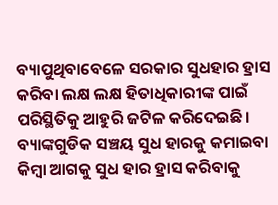ବ୍ୟାପୁଥିବାବେଳେ ସରକାର ସୁଧହାର ହ୍ରାସ କରିବା ଲକ୍ଷ ଲକ୍ଷ ହିତାଧିକାରୀଙ୍କ ପାଇଁ ପରିସ୍ଥିତିକୁ ଆହୁରି ଜଟିଳ କରିଦେଇଛି। ବ୍ୟାଙ୍କଗୁଡିକ ସଞ୍ଚୟ ସୁଧ ହାରକୁ କମାଇବା କିମ୍ବା ଆଗକୁ ସୁଧ ହାର ହ୍ରାସ କରିବାକୁ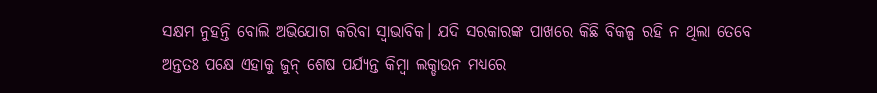ସକ୍ଷମ ନୁହନ୍ତି ବୋଲି ଅଭିଯୋଗ କରିବା ସ୍ବାଭାବିକ। ଯଦି ସରକାରଙ୍କ ପାଖରେ କିଛି ବିକଳ୍ପ ରହି ନ ଥିଲା ତେବେ ଅନ୍ତତଃ ପକ୍ଷେ ଏହାକୁ ଜୁନ୍ ଶେଷ ପର୍ଯ୍ୟନ୍ତ କିମ୍ବା ଲକ୍ଡାଉନ ମଧ୍ୟରେ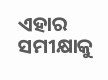ଏହାର ସମୀକ୍ଷାକୁ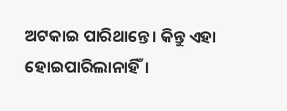ଅଟକାଇ ପାରିଥାନ୍ତେ। କିନ୍ତୁ ଏହା ହୋଇପାରିଲାନାହିଁ।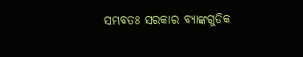ସମ୍ଭବତଃ ସରକାର ବ୍ୟାଙ୍କଗୁଡିକ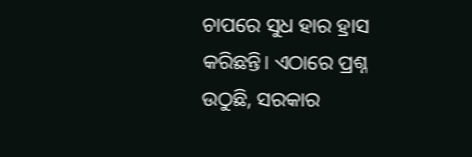ଚାପରେ ସୁଧ ହାର ହ୍ରାସ କରିଛନ୍ତି। ଏଠାରେ ପ୍ରଶ୍ନ ଉଠୁଛି, ସରକାର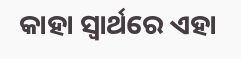କାହା ସ୍ବାର୍ଥରେ ଏହା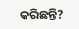କରିଛନ୍ତି?